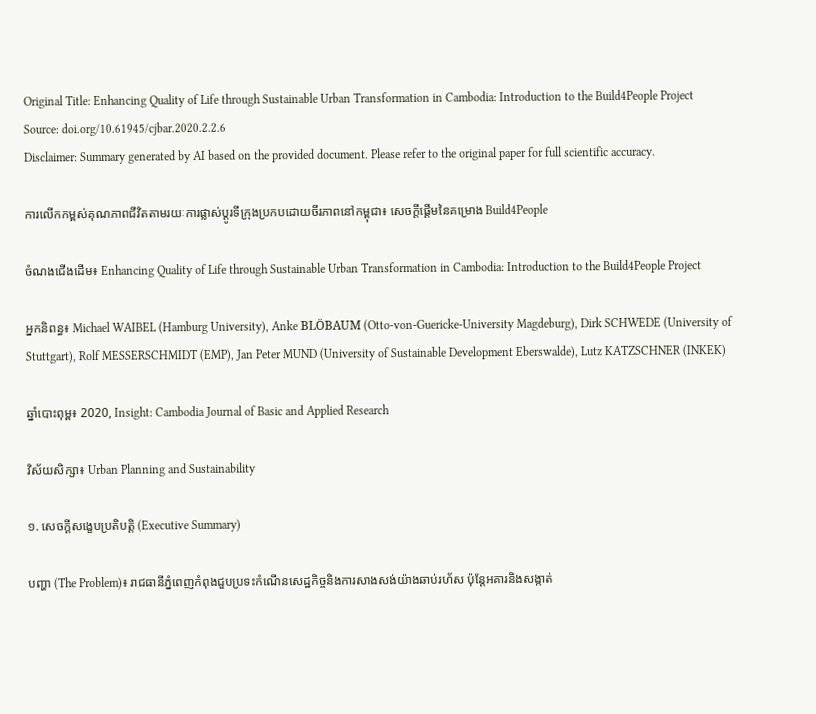Original Title: Enhancing Quality of Life through Sustainable Urban Transformation in Cambodia: Introduction to the Build4People Project
Source: doi.org/10.61945/cjbar.2020.2.2.6
Disclaimer: Summary generated by AI based on the provided document. Please refer to the original paper for full scientific accuracy.

ការលើកកម្ពស់គុណភាពជីវិតតាមរយៈការផ្លាស់ប្តូរទីក្រុងប្រកបដោយចីរភាពនៅកម្ពុជា៖ សេចក្តីផ្តើមនៃគម្រោង Build4People

ចំណងជើងដើម៖ Enhancing Quality of Life through Sustainable Urban Transformation in Cambodia: Introduction to the Build4People Project

អ្នកនិពន្ធ៖ Michael WAIBEL (Hamburg University), Anke BLÖBAUM (Otto-von-Guericke-University Magdeburg), Dirk SCHWEDE (University of Stuttgart), Rolf MESSERSCHMIDT (EMP), Jan Peter MUND (University of Sustainable Development Eberswalde), Lutz KATZSCHNER (INKEK)

ឆ្នាំបោះពុម្ព៖ 2020, Insight: Cambodia Journal of Basic and Applied Research

វិស័យសិក្សា៖ Urban Planning and Sustainability

១. សេចក្តីសង្ខេបប្រតិបត្តិ (Executive Summary)

បញ្ហា (The Problem)៖ រាជធានីភ្នំពេញកំពុងជួបប្រទះកំណើនសេដ្ឋកិច្ចនិងការសាងសង់យ៉ាងឆាប់រហ័ស ប៉ុន្តែអគារនិងសង្កាត់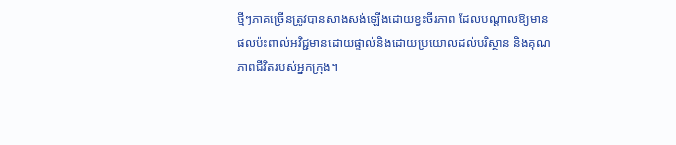ថ្មីៗភាគច្រើនត្រូវបានសាងសង់ឡើងដោយខ្វះចីរភាព ដែលបណ្តាលឱ្យមានផលប៉ះពាល់អវិជ្ជមានដោយផ្ទាល់និងដោយប្រយោលដល់បរិស្ថាន និងគុណភាពជីវិតរបស់អ្នកក្រុង។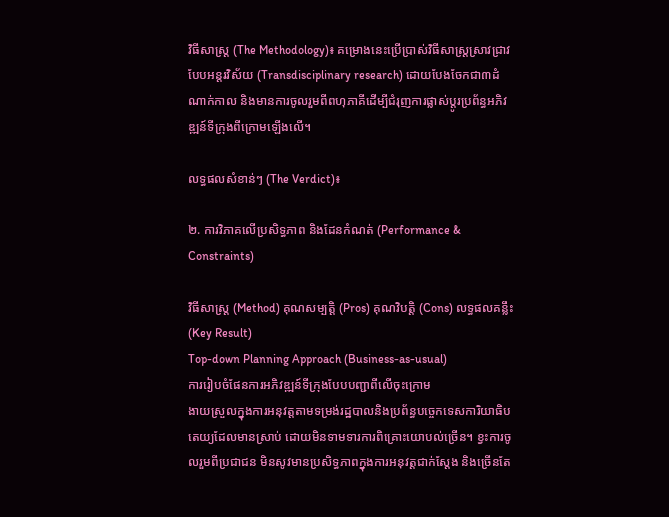វិធីសាស្ត្រ (The Methodology)៖ គម្រោងនេះប្រើប្រាស់វិធីសាស្ត្រស្រាវជ្រាវបែបអន្តរវិស័យ (Transdisciplinary research) ដោយបែងចែកជា៣ដំណាក់កាល និងមានការចូលរួមពីពហុភាគីដើម្បីជំរុញការផ្លាស់ប្តូរប្រព័ន្ធអភិវឌ្ឍន៍ទីក្រុងពីក្រោមឡើងលើ។

លទ្ធផលសំខាន់ៗ (The Verdict)៖

២. ការវិភាគលើប្រសិទ្ធភាព និងដែនកំណត់ (Performance & Constraints)

វិធីសាស្ត្រ (Method) គុណសម្បត្តិ (Pros) គុណវិបត្តិ (Cons) លទ្ធផលគន្លឹះ (Key Result)
Top-down Planning Approach (Business-as-usual)
ការរៀបចំផែនការអភិវឌ្ឍន៍ទីក្រុងបែបបញ្ជាពីលើចុះក្រោម
ងាយស្រួលក្នុងការអនុវត្តតាមទម្រង់រដ្ឋបាលនិងប្រព័ន្ធបច្ចេកទេសការិយាធិបតេយ្យដែលមានស្រាប់ ដោយមិនទាមទារការពិគ្រោះយោបល់ច្រើន។ ខ្វះការចូលរួមពីប្រជាជន មិនសូវមានប្រសិទ្ធភាពក្នុងការអនុវត្តជាក់ស្តែង និងច្រើនតែ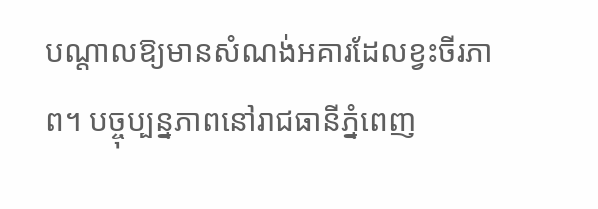បណ្តាលឱ្យមានសំណង់អគារដែលខ្វះចីរភាព។ បច្ចុប្បន្នភាពនៅរាជធានីភ្នំពេញ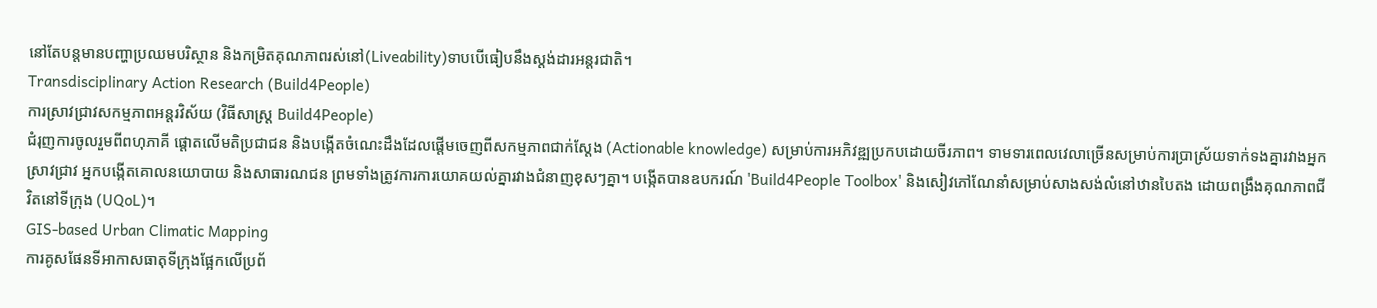នៅតែបន្តមានបញ្ហាប្រឈមបរិស្ថាន និងកម្រិតគុណភាពរស់នៅ(Liveability)ទាបបើធៀបនឹងស្តង់ដារអន្តរជាតិ។
Transdisciplinary Action Research (Build4People)
ការស្រាវជ្រាវសកម្មភាពអន្តរវិស័យ (វិធីសាស្ត្រ Build4People)
ជំរុញការចូលរួមពីពហុភាគី ផ្តោតលើមតិប្រជាជន និងបង្កើតចំណេះដឹងដែលផ្តើមចេញពីសកម្មភាពជាក់ស្តែង (Actionable knowledge) សម្រាប់ការអភិវឌ្ឍប្រកបដោយចីរភាព។ ទាមទារពេលវេលាច្រើនសម្រាប់ការប្រាស្រ័យទាក់ទងគ្នារវាងអ្នកស្រាវជ្រាវ អ្នកបង្កើតគោលនយោបាយ និងសាធារណជន ព្រមទាំងត្រូវការការយោគយល់គ្នារវាងជំនាញខុសៗគ្នា។ បង្កើតបានឧបករណ៍ 'Build4People Toolbox' និងសៀវភៅណែនាំសម្រាប់សាងសង់លំនៅឋានបៃតង ដោយពង្រឹងគុណភាពជីវិតនៅទីក្រុង (UQoL)។
GIS-based Urban Climatic Mapping
ការគូសផែនទីអាកាសធាតុទីក្រុងផ្អែកលើប្រព័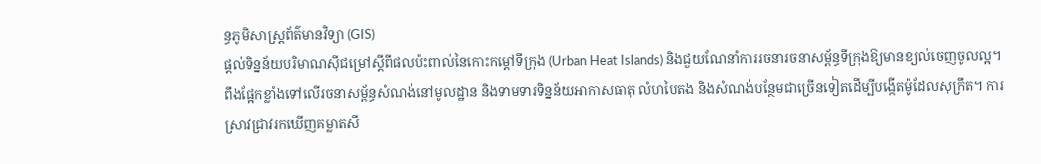ន្ធភូមិសាស្ត្រព័ត៌មានវិទ្យា (GIS)
ផ្តល់ទិន្នន័យបរិមាណស៊ីជម្រៅស្តីពីផលប៉ះពាល់នៃកោះកម្តៅទីក្រុង (Urban Heat Islands) និងជួយណែនាំការរចនារចនាសម្ព័ន្ធទីក្រុងឱ្យមានខ្យល់ចេញចូលល្អ។ ពឹងផ្អែកខ្លាំងទៅលើរចនាសម្ព័ន្ធសំណង់នៅមូលដ្ឋាន និងទាមទារទិន្នន័យអាកាសធាតុ លំហបៃតង និងសំណង់បន្ថែមជាច្រើនទៀតដើម្បីបង្កើតម៉ូដែលសុក្រឹត។ ការស្រាវជ្រាវរកឃើញគម្លាតសី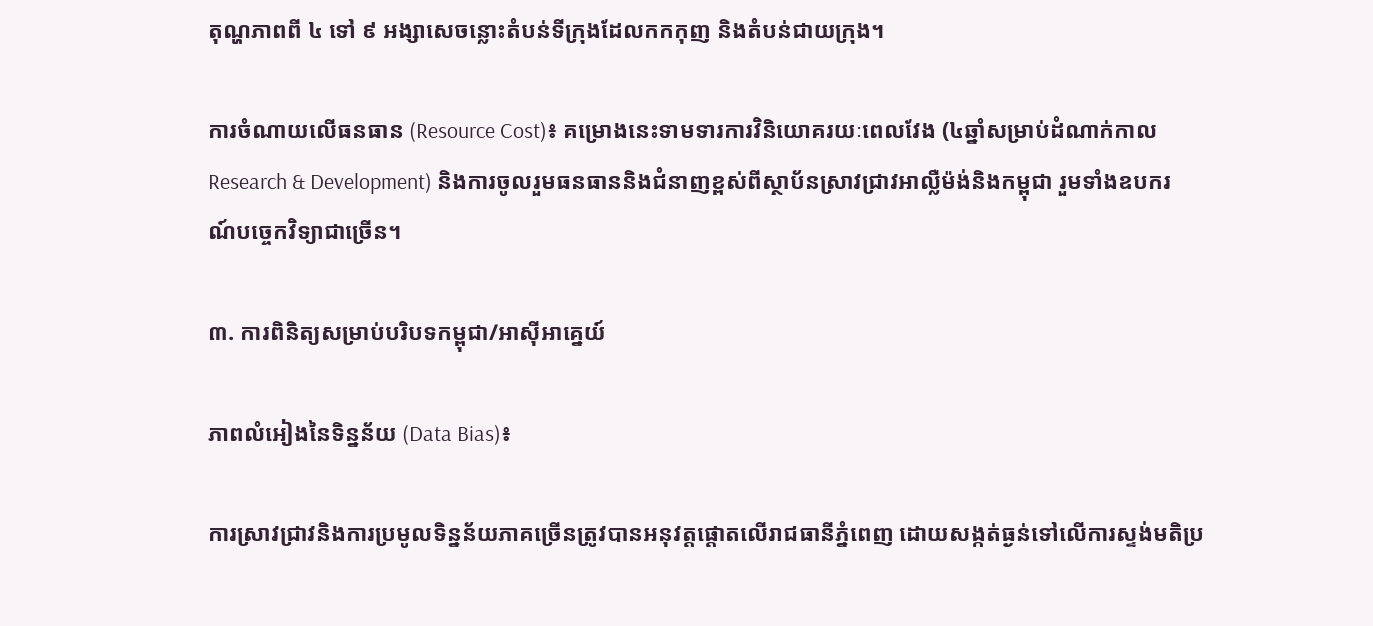តុណ្ហភាពពី ៤ ទៅ ៩ អង្សាសេចន្លោះតំបន់ទីក្រុងដែលកកកុញ និងតំបន់ជាយក្រុង។

ការចំណាយលើធនធាន (Resource Cost)៖ គម្រោងនេះទាមទារការវិនិយោគរយៈពេលវែង (៤ឆ្នាំសម្រាប់ដំណាក់កាល Research & Development) និងការចូលរួមធនធាននិងជំនាញខ្ពស់ពីស្ថាប័នស្រាវជ្រាវអាល្លឺម៉ង់និងកម្ពុជា រួមទាំងឧបករណ៍បច្ចេកវិទ្យាជាច្រើន។

៣. ការពិនិត្យសម្រាប់បរិបទកម្ពុជា/អាស៊ីអាគ្នេយ៍

ភាពលំអៀងនៃទិន្នន័យ (Data Bias)៖

ការស្រាវជ្រាវនិងការប្រមូលទិន្នន័យភាគច្រើនត្រូវបានអនុវត្តផ្តោតលើរាជធានីភ្នំពេញ ដោយសង្កត់ធ្ងន់ទៅលើការស្ទង់មតិប្រ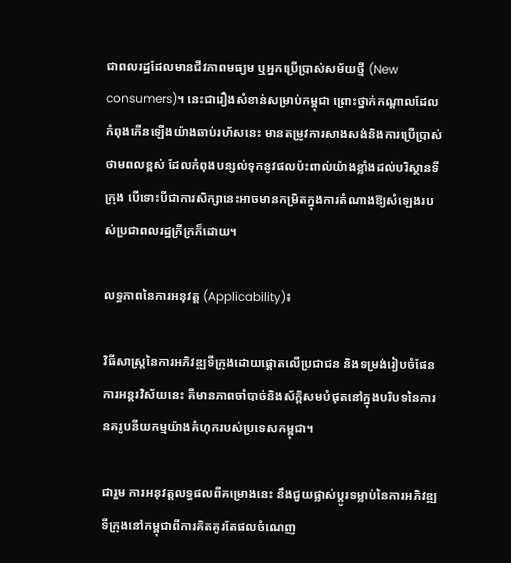ជាពលរដ្ឋដែលមានជីវភាពមធ្យម ឬអ្នកប្រើប្រាស់សម័យថ្មី (New consumers)។ នេះជារឿងសំខាន់សម្រាប់កម្ពុជា ព្រោះថ្នាក់កណ្តាលដែលកំពុងកើនឡើងយ៉ាងឆាប់រហ័សនេះ មានតម្រូវការសាងសង់និងការប្រើប្រាស់ថាមពលខ្ពស់ ដែលកំពុងបន្សល់ទុកនូវផលប៉ះពាល់យ៉ាងខ្លាំងដល់បរិស្ថានទីក្រុង បើទោះបីជាការសិក្សានេះអាចមានកម្រិតក្នុងការតំណាងឱ្យសំឡេងរបស់ប្រជាពលរដ្ឋក្រីក្រក៏ដោយ។

លទ្ធភាពនៃការអនុវត្ត (Applicability)៖

វិធីសាស្ត្រនៃការអភិវឌ្ឍទីក្រុងដោយផ្តោតលើប្រជាជន និងទម្រង់រៀបចំផែនការអន្តរវិស័យនេះ គឺមានភាពចាំបាច់និងស័ក្តិសមបំផុតនៅក្នុងបរិបទនៃការនគរូបនីយកម្មយ៉ាងគំហុករបស់ប្រទេសកម្ពុជា។

ជារួម ការអនុវត្តលទ្ធផលពីគម្រោងនេះ នឹងជួយផ្លាស់ប្តូរទម្លាប់នៃការអភិវឌ្ឍទីក្រុងនៅកម្ពុជាពីការគិតគូរតែផលចំណេញ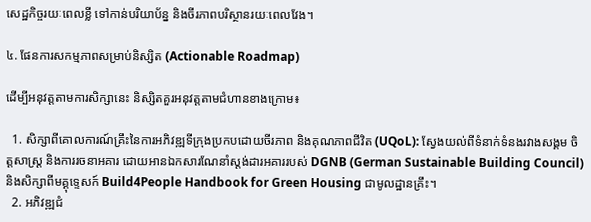សេដ្ឋកិច្ចរយៈពេលខ្លី ទៅកាន់បរិយាប័ន្ន និងចីរភាពបរិស្ថានរយៈពេលវែង។

៤. ផែនការសកម្មភាពសម្រាប់និស្សិត (Actionable Roadmap)

ដើម្បីអនុវត្តតាមការសិក្សានេះ និស្សិតគួរអនុវត្តតាមជំហានខាងក្រោម៖

  1. សិក្សាពីគោលការណ៍គ្រឹះនៃការអភិវឌ្ឍទីក្រុងប្រកបដោយចីរភាព និងគុណភាពជីវិត (UQoL): ស្វែងយល់ពីទំនាក់ទំនងរវាងសង្គម ចិត្តសាស្ត្រ និងការរចនាអគារ ដោយអានឯកសារណែនាំស្តង់ដារអគាររបស់ DGNB (German Sustainable Building Council) និងសិក្សាពីមគ្គុទ្ទេសក៍ Build4People Handbook for Green Housing ជាមូលដ្ឋានគ្រឹះ។
  2. អភិវឌ្ឍជំ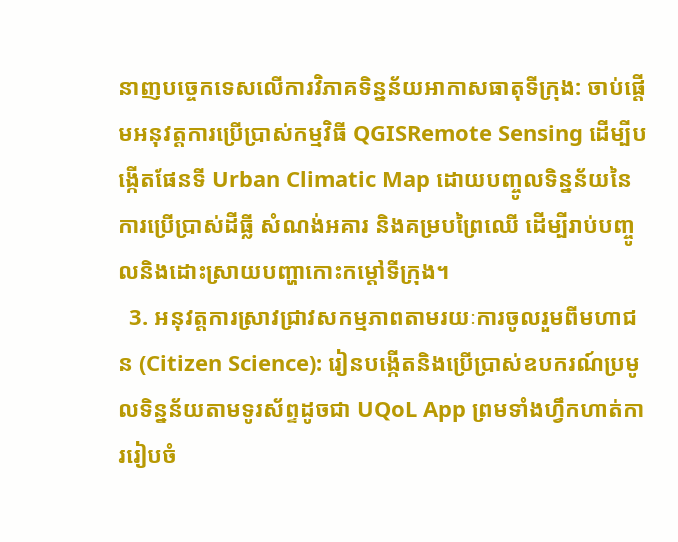នាញបច្ចេកទេសលើការវិភាគទិន្នន័យអាកាសធាតុទីក្រុង: ចាប់ផ្តើមអនុវត្តការប្រើប្រាស់កម្មវិធី QGISRemote Sensing ដើម្បីបង្កើតផែនទី Urban Climatic Map ដោយបញ្ចូលទិន្នន័យនៃការប្រើប្រាស់ដីធ្លី សំណង់អគារ និងគម្របព្រៃឈើ ដើម្បីរាប់បញ្ចូលនិងដោះស្រាយបញ្ហាកោះកម្តៅទីក្រុង។
  3. អនុវត្តការស្រាវជ្រាវសកម្មភាពតាមរយៈការចូលរួមពីមហាជន (Citizen Science): រៀនបង្កើតនិងប្រើប្រាស់ឧបករណ៍ប្រមូលទិន្នន័យតាមទូរស័ព្ទដូចជា UQoL App ព្រមទាំងហ្វឹកហាត់ការរៀបចំ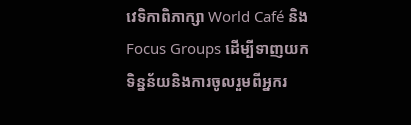វេទិកាពិភាក្សា World Café និង Focus Groups ដើម្បីទាញយកទិន្នន័យនិងការចូលរួមពីអ្នករ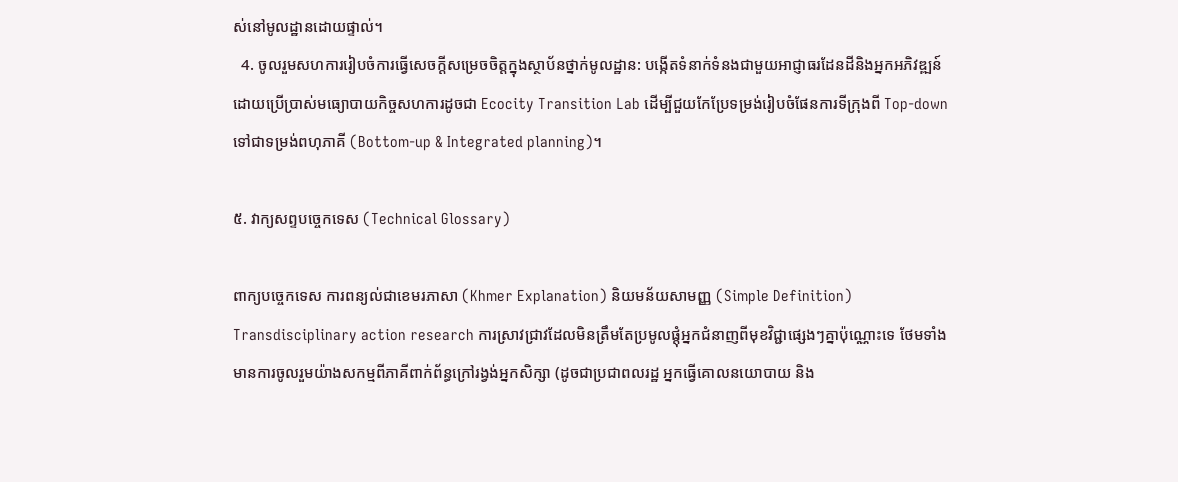ស់នៅមូលដ្ឋានដោយផ្ទាល់។
  4. ចូលរួមសហការរៀបចំការធ្វើសេចក្តីសម្រេចចិត្តក្នុងស្ថាប័នថ្នាក់មូលដ្ឋាន: បង្កើតទំនាក់ទំនងជាមួយអាជ្ញាធរដែនដីនិងអ្នកអភិវឌ្ឍន៍ ដោយប្រើប្រាស់មធ្យោបាយកិច្ចសហការដូចជា Ecocity Transition Lab ដើម្បីជួយកែប្រែទម្រង់រៀបចំផែនការទីក្រុងពី Top-down ទៅជាទម្រង់ពហុភាគី (Bottom-up & Integrated planning)។

៥. វាក្យសព្ទបច្ចេកទេស (Technical Glossary)

ពាក្យបច្ចេកទេស ការពន្យល់ជាខេមរភាសា (Khmer Explanation) និយមន័យសាមញ្ញ (Simple Definition)
Transdisciplinary action research ការស្រាវជ្រាវដែលមិនត្រឹមតែប្រមូលផ្តុំអ្នកជំនាញពីមុខវិជ្ជាផ្សេងៗគ្នាប៉ុណ្ណោះទេ ថែមទាំងមានការចូលរួមយ៉ាងសកម្មពីភាគីពាក់ព័ន្ធក្រៅរង្វង់អ្នកសិក្សា (ដូចជាប្រជាពលរដ្ឋ អ្នកធ្វើគោលនយោបាយ និង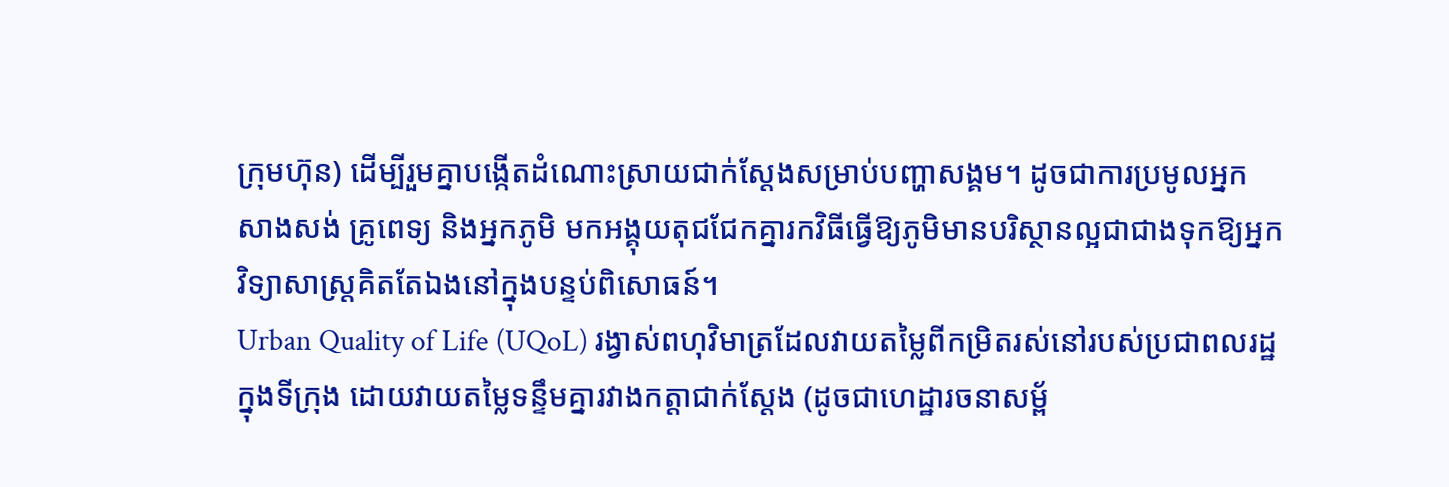ក្រុមហ៊ុន) ដើម្បីរួមគ្នាបង្កើតដំណោះស្រាយជាក់ស្តែងសម្រាប់បញ្ហាសង្គម។ ដូចជាការប្រមូលអ្នកសាងសង់ គ្រូពេទ្យ និងអ្នកភូមិ មកអង្គុយតុជជែកគ្នារកវិធីធ្វើឱ្យភូមិមានបរិស្ថានល្អជាជាងទុកឱ្យអ្នកវិទ្យាសាស្ត្រគិតតែឯងនៅក្នុងបន្ទប់ពិសោធន៍។
Urban Quality of Life (UQoL) រង្វាស់ពហុវិមាត្រដែលវាយតម្លៃពីកម្រិតរស់នៅរបស់ប្រជាពលរដ្ឋក្នុងទីក្រុង ដោយវាយតម្លៃទន្ទឹមគ្នារវាងកត្តាជាក់ស្តែង (ដូចជាហេដ្ឋារចនាសម្ព័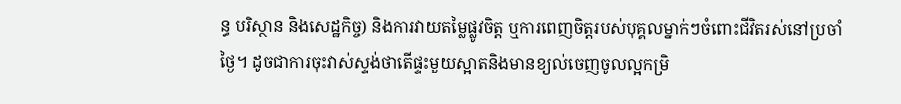ន្ធ បរិស្ថាន និងសេដ្ឋកិច្ច) និងការវាយតម្លៃផ្លូវចិត្ត ឬការពេញចិត្តរបស់បុគ្គលម្នាក់ៗចំពោះជីវិតរស់នៅប្រចាំថ្ងៃ។ ដូចជាការចុះវាស់ស្ទង់ថាតើផ្ទះមួយស្អាតនិងមានខ្យល់ចេញចូលល្អកម្រិ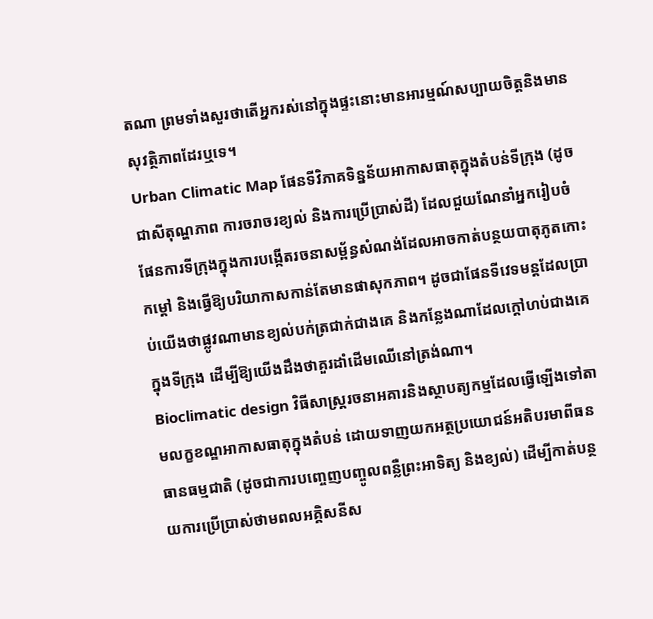តណា ព្រមទាំងសួរថាតើអ្នករស់នៅក្នុងផ្ទះនោះមានអារម្មណ៍សប្បាយចិត្តនិងមានសុវត្ថិភាពដែរឬទេ។
Urban Climatic Map ផែនទីវិភាគទិន្នន័យអាកាសធាតុក្នុងតំបន់ទីក្រុង (ដូចជាសីតុណ្ហភាព ការចរាចរខ្យល់ និងការប្រើប្រាស់ដី) ដែលជួយណែនាំអ្នករៀបចំផែនការទីក្រុងក្នុងការបង្កើតរចនាសម្ព័ន្ធសំណង់ដែលអាចកាត់បន្ថយបាតុភូតកោះកម្តៅ និងធ្វើឱ្យបរិយាកាសកាន់តែមានផាសុកភាព។ ដូចជាផែនទីវេទមន្តដែលប្រាប់យើងថាផ្លូវណាមានខ្យល់បក់ត្រជាក់ជាងគេ និងកន្លែងណាដែលក្តៅហប់ជាងគេក្នុងទីក្រុង ដើម្បីឱ្យយើងដឹងថាគួរដាំដើមឈើនៅត្រង់ណា។
Bioclimatic design វិធីសាស្ត្ររចនាអគារនិងស្ថាបត្យកម្មដែលធ្វើឡើងទៅតាមលក្ខខណ្ឌអាកាសធាតុក្នុងតំបន់ ដោយទាញយកអត្ថប្រយោជន៍អតិបរមាពីធនធានធម្មជាតិ (ដូចជាការបញ្ចេញបញ្ចូលពន្លឺព្រះអាទិត្យ និងខ្យល់) ដើម្បីកាត់បន្ថយការប្រើប្រាស់ថាមពលអគ្គិសនីស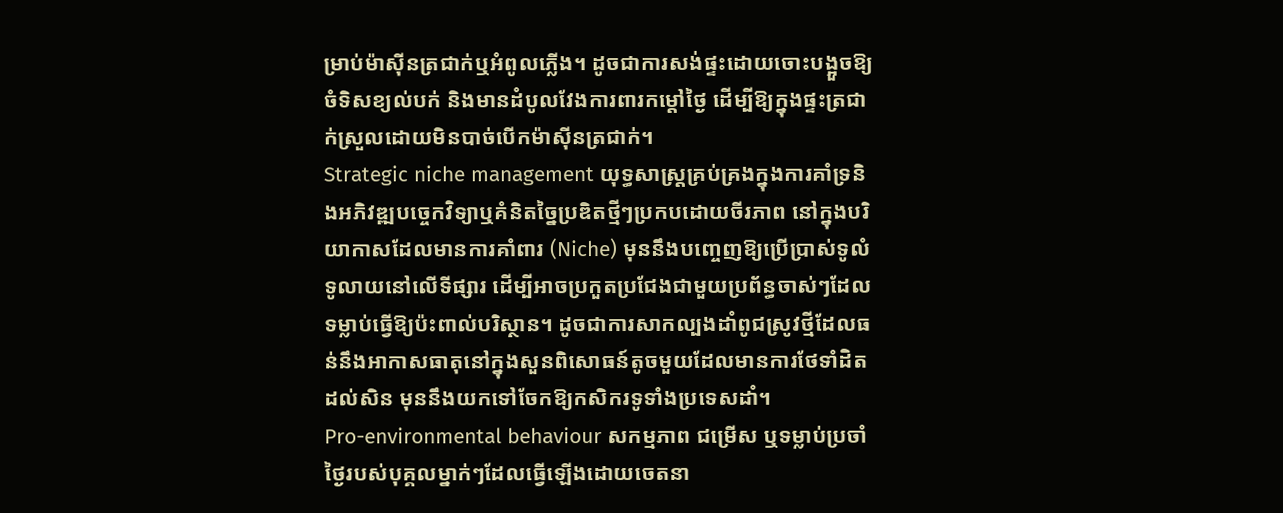ម្រាប់ម៉ាស៊ីនត្រជាក់ឬអំពូលភ្លើង។ ដូចជាការសង់ផ្ទះដោយចោះបង្អួចឱ្យចំទិសខ្យល់បក់ និងមានដំបូលវែងការពារកម្តៅថ្ងៃ ដើម្បីឱ្យក្នុងផ្ទះត្រជាក់ស្រួលដោយមិនបាច់បើកម៉ាស៊ីនត្រជាក់។
Strategic niche management យុទ្ធសាស្ត្រគ្រប់គ្រងក្នុងការគាំទ្រនិងអភិវឌ្ឍបច្ចេកវិទ្យាឬគំនិតច្នៃប្រឌិតថ្មីៗប្រកបដោយចីរភាព នៅក្នុងបរិយាកាសដែលមានការគាំពារ (Niche) មុននឹងបញ្ចេញឱ្យប្រើប្រាស់ទូលំទូលាយនៅលើទីផ្សារ ដើម្បីអាចប្រកួតប្រជែងជាមួយប្រព័ន្ធចាស់ៗដែលទម្លាប់ធ្វើឱ្យប៉ះពាល់បរិស្ថាន។ ដូចជាការសាកល្បងដាំពូជស្រូវថ្មីដែលធន់នឹងអាកាសធាតុនៅក្នុងសួនពិសោធន៍តូចមួយដែលមានការថែទាំដិតដល់សិន មុននឹងយកទៅចែកឱ្យកសិករទូទាំងប្រទេសដាំ។
Pro-environmental behaviour សកម្មភាព ជម្រើស ឬទម្លាប់ប្រចាំថ្ងៃរបស់បុគ្គលម្នាក់ៗដែលធ្វើឡើងដោយចេតនា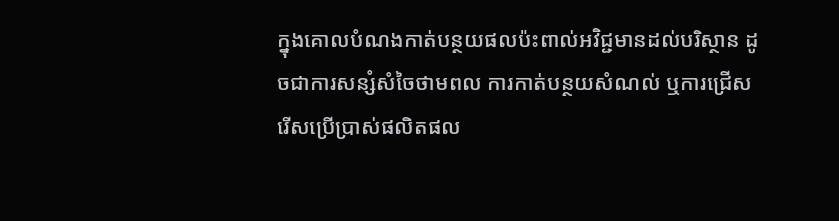ក្នុងគោលបំណងកាត់បន្ថយផលប៉ះពាល់អវិជ្ជមានដល់បរិស្ថាន ដូចជាការសន្សំសំចៃថាមពល ការកាត់បន្ថយសំណល់ ឬការជ្រើសរើសប្រើប្រាស់ផលិតផល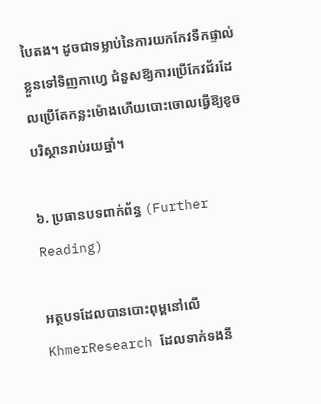បៃតង។ ដូចជាទម្លាប់នៃការយកកែវទឹកផ្ទាល់ខ្លួនទៅទិញកាហ្វេ ជំនួសឱ្យការប្រើកែវជ័រដែលប្រើតែកន្លះម៉ោងហើយបោះចោលធ្វើឱ្យខូចបរិស្ថានរាប់រយឆ្នាំ។

៦. ប្រធានបទពាក់ព័ន្ធ (Further Reading)

អត្ថបទដែលបានបោះពុម្ពនៅលើ KhmerResearch ដែលទាក់ទងនឹ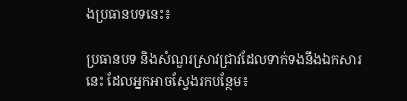ងប្រធានបទនេះ៖

ប្រធានបទ និងសំណួរស្រាវជ្រាវដែលទាក់ទងនឹងឯកសារនេះ ដែលអ្នកអាចស្វែងរកបន្ថែម៖